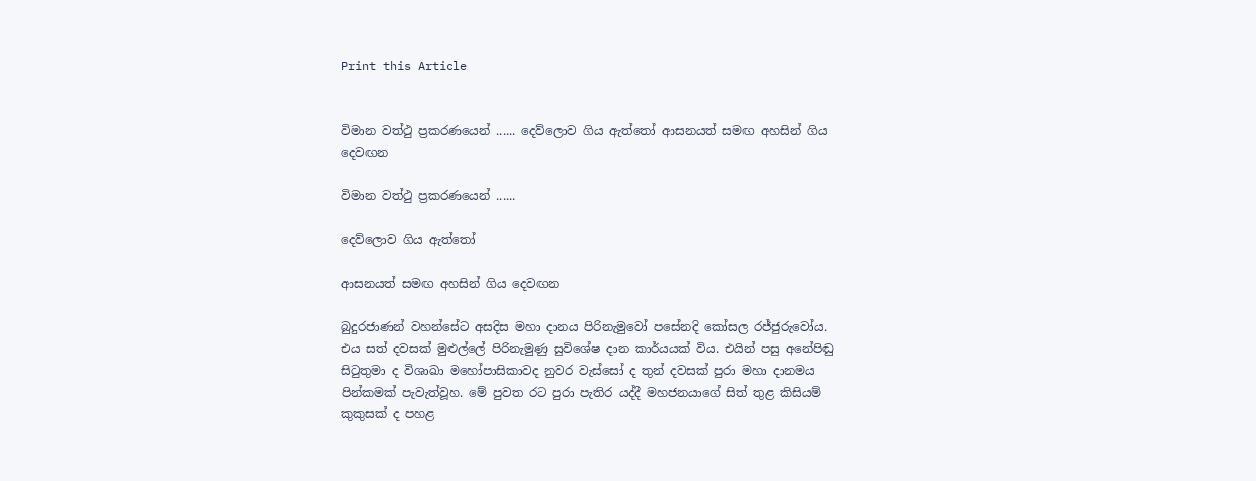Print this Article


විමාන වත්ථු ප්‍රකරණයෙන් ...... දෙව්ලොව ගිය ඇත්තෝ ආසනයත් සමඟ අහසින් ගිය දෙවඟන

විමාන වත්ථු ප්‍රකරණයෙන් ......

දෙව්ලොව ගිය ඇත්තෝ

ආසනයත් සමඟ අහසින් ගිය දෙවඟන

බුදුරජාණන් වහන්සේට අසදිස මහා දානය පිරිනැමුවෝ පසේනදි කෝසල රජ්ජුරුවෝය. එය සත් දවසක් මුළුල්ලේ පිරිනැමුණු සුවිශේෂ දාන කාර්යයක් විය. එයින් පසු අනේපිඬු සිටුතුමා ද විශාඛා මහෝපාසිකාවද නුවර වැස්සෝ ද තුන් දවසක් පුරා මහා දානමය පින්කමක් පැවැත්වූහ. මේ පුවත රට පුරා පැතිර යද්දී මහජනයාගේ සිත් තුළ කිසියම් කුකුසක් ද පහළ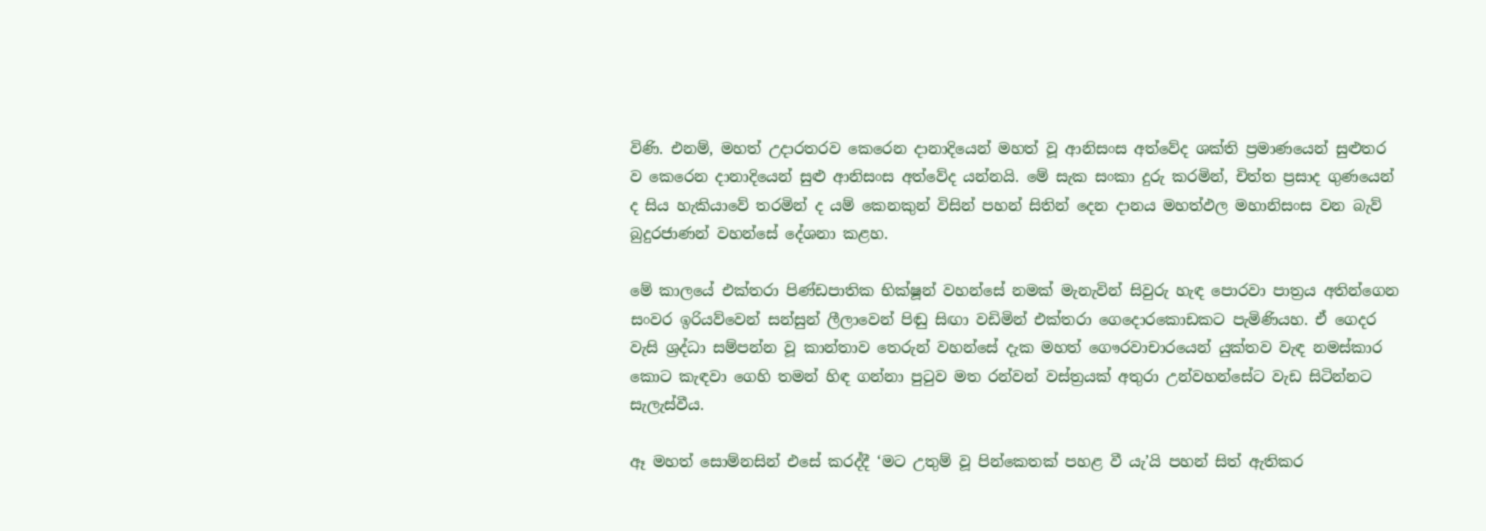විණි. එනම්, මහත් උදාරතරව කෙරෙන දානාදියෙන් මහත් වූ ආනිසංස අත්වේද ශක්ති ප්‍රමාණයෙන් සුළුතර ව කෙරෙන දානාදියෙන් සුළු ආනිසංස අත්වේද යන්නයි. මේ සැක සංකා දුරු කරමින්, චිත්ත ප්‍රසාද ගුණයෙන් ද සිය හැකියාවේ තරමින් ද යම් කෙනකුන් විසින් පහන් සිතින් දෙන දානය මහත්ඵල මහානිසංස වන බැව් බුදුරජාණන් වහන්සේ දේශනා කළහ.

මේ කාලයේ එක්තරා පිණ්ඩපාතික භික්ෂූන් වහන්සේ නමක් මැනැවින් සිවුරු හැඳ පොරවා පාත්‍රය අතින්ගෙන සංවර ඉරියව්වෙන් සන්සුන් ලීලාවෙන් පිඬු සිඟා වඩිමින් එක්තරා ගෙදොරකොඩකට පැමිණියහ. ඒ ගෙදර වැසි ශ්‍රද්ධා සම්පන්න වූ කාන්තාව තෙරුන් වහන්සේ දැක මහත් ගෞරවාචාරයෙන් යුක්තව වැඳ නමස්කාර කොට කැඳවා ගෙහි තමන් හිඳ ගන්නා පුටුව මත රන්වන් වස්ත්‍රයක් අතුරා උන්වහන්සේට වැඩ සිටින්නට සැලැස්වීය.

ඈ මහත් සොම්නසින් එසේ කරද්දී ‘මට උතුම් වූ පින්කෙතක් පහළ වී යැ’යි පහන් සිත් ඇතිකර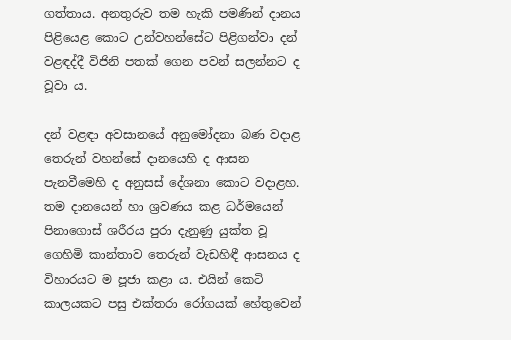ගත්තාය. අනතුරුව තම හැකි පමණින් දානය පිළියෙළ කොට උන්වහන්සේට පිළිගන්වා දන් වළඳද්දී විජිනි පතක් ගෙන පවන් සලන්නට ද වූවා ය.

දන් වළඳා අවසානයේ අනුමෝදනා බණ වදාළ තෙරුන් වහන්සේ දානයෙහි ද ආසන පැනවීමෙහි ද අනුසස් දේශනා කොට වදාළහ. තම දානයෙන් හා ශ්‍රවණය කළ ධර්මයෙන් පිනාගොස් ශරීරය පුරා දැනුණු යුක්ත වූ ගෙහිමි කාන්තාව තෙරුන් වැඩහිඳී ආසනය ද විහාරයට ම පූජා කළා ය. එයින් කෙටි කාලයකට පසු එක්තරා රෝගයක් හේතුවෙන්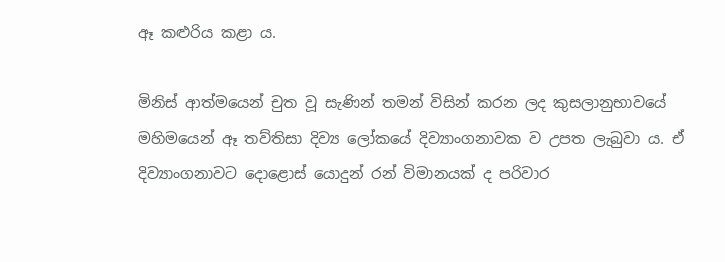ඈ කළුරිය කළා ය.

මිනිස් ආත්මයෙන් චුත වූ සැණින් තමන් විසින් කරන ලද කුසලානුභාවයේ මහිමයෙන් ඈ තව්තිසා දිව්‍ය ලෝකයේ දිව්‍යාංගනාවක ව උපත ලැබුවා ය. ඒ දිව්‍යාංගනාවට දොළොස් යොදුන් රන් විමානයක් ද පරිවාර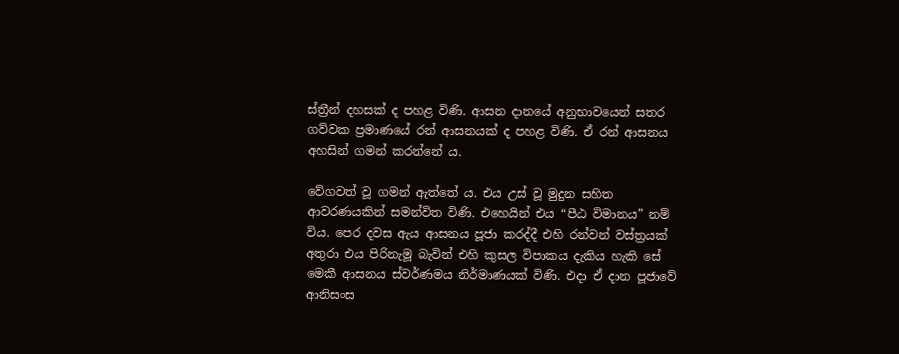ස්ත්‍රීන් දහසක් ද පහළ විණි. ආසන දානයේ අනුභාවයෙන් සතර ගව්වක ප්‍රමාණයේ රන් ආසනයක් ද පහළ විණි. ඒ රන් ආසනය අහසින් ගමන් කරන්නේ ය.

වේගවත් වූ ගමන් ඇත්තේ ය. එය උස් වූ මුදුන සහිත ආවරණයකින් සමන්විත විණි. එහෙයින් එය “පීඨ විමානය” නම් විය. පෙර දවස ඇය ආසනය පූජා කරද්දී එහි රන්වන් වස්ත්‍රයක් අතුරා එය පිරිනැමූ බැවින් එහි කුසල විපාකය දැකිය හැකි සේ මෙකී ආසනය ස්වර්ණමය නිර්මාණයක් විණි. එදා ඒ දාන පූජාවේ ආනිසංස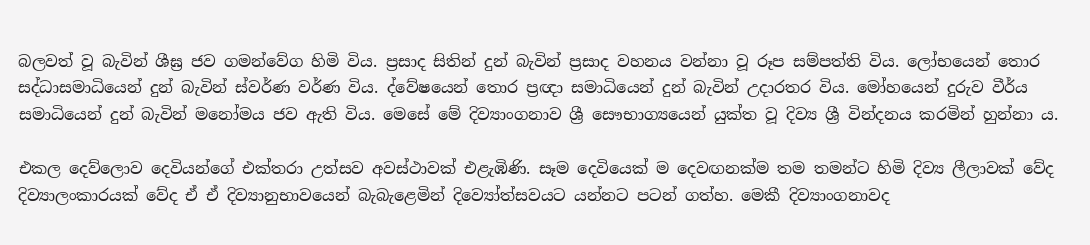බලවත් වූ බැවින් ශීඝ්‍ර ජව ගමන්වේග හිමි විය. ප්‍රසාද සිතින් දුන් බැවින් ප්‍රසාද වහනය වන්නා වූ රූප සම්පත්ති විය. ලෝභයෙන් තොර සද්ධාසමාධියෙන් දුන් බැවින් ස්වර්ණ වර්ණ විය. ද්වේෂයෙන් තොර ප්‍රඥා සමාධියෙන් දුන් බැවින් උදාරතර විය. මෝහයෙන් දුරුව වීර්ය සමාධියෙන් දුන් බැවින් මනෝමය ජව ඇති විය. මෙසේ මේ දිව්‍යාංගනාව ශ්‍රී සෞභාග්‍යයෙන් යුක්ත වූ දිව්‍ය ශ්‍රී වින්දනය කරමින් හුන්නා ය.

එකල දෙව්ලොව දෙවියන්ගේ එක්තරා උත්සව අවස්ථාවක් එළැඹිණි. සෑම දෙවියෙක් ම දෙවඟනක්ම තම තමන්ට හිමි දිව්‍ය ලීලාවක් වේද දිව්‍යාලංකාරයක් වේද ඒ ඒ දිව්‍යානුභාවයෙන් බැබැළෙමින් දිව්‍යෝත්සවයට යන්නට පටන් ගත්හ. මෙකී දිව්‍යාංගනාවද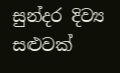සුන්දර දිව්‍ය සළුවක්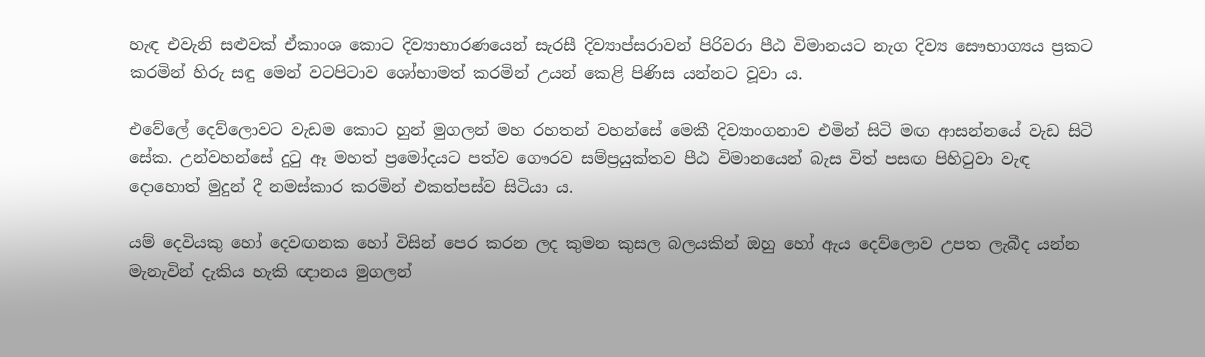හැඳ එවැනි සළුවක් ඒකාංශ කොට දිව්‍යාභාරණයෙන් සැරසී දිව්‍යාප්සරාවන් පිරිවරා පීඨ විමානයට නැග දිව්‍ය සෞභාග්‍යය ප්‍රකට කරමින් හිරු සඳු මෙන් වටපිටාව ශෝභාමත් කරමින් උයන් කෙළි පිණිස යන්නට වූවා ය.

එවේලේ දෙව්ලොවට වැඩම කොට හුන් මුගලන් මහ රහතන් වහන්සේ මෙකී දිව්‍යාංගනාව එමින් සිටි මඟ ආසන්නයේ වැඩ සිටි සේක. උන්වහන්සේ දුටු ඈ මහත් ප්‍රමෝදයට පත්ව ගෞරව සම්ප්‍රයුක්තව පීඨ විමානයෙන් බැස විත් පසඟ පිහිටුවා වැඳ දොහොත් මුදුන් දී නමස්කාර කරමින් එකත්පස්ව සිටියා ය.

යම් දෙවියකු හෝ දෙවඟනක හෝ විසින් පෙර කරන ලද කුමන කුසල බලයකින් ඔහු හෝ ඇය දෙව්ලොව උපත ලැබීද යන්න මැනැවින් දැකිය හැකි ඥානය මුගලන්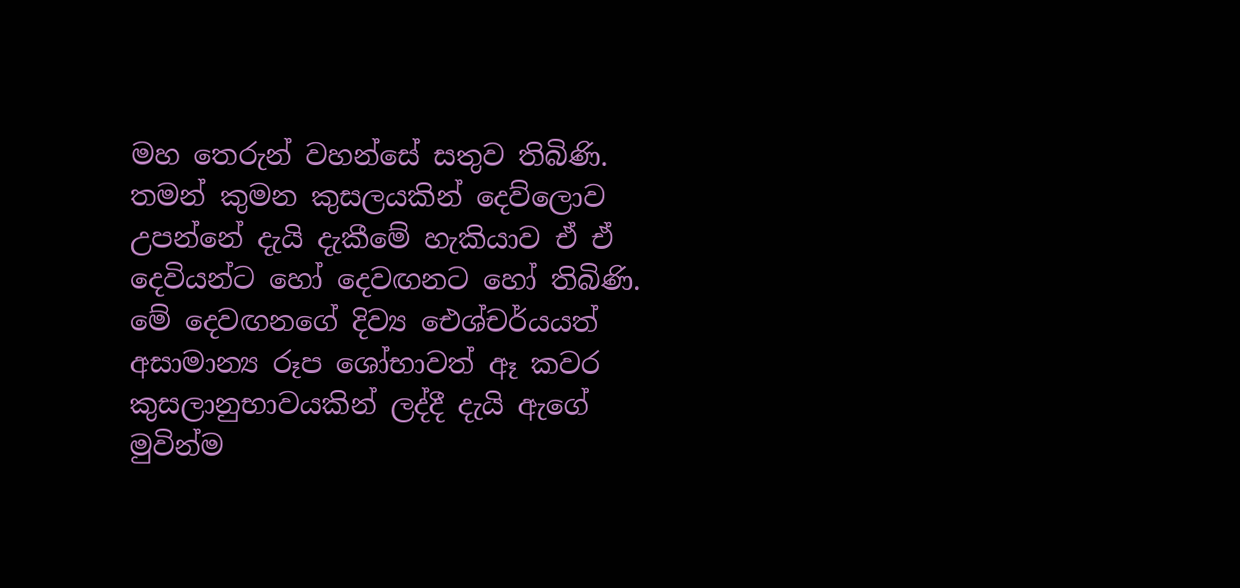මහ තෙරුන් වහන්සේ සතුව තිබිණි. තමන් කුමන කුසලයකින් දෙව්ලොව උපන්නේ දැයි දැකීමේ හැකියාව ඒ ඒ දෙවියන්ට හෝ දෙවඟනට හෝ තිබිණි. මේ දෙවඟනගේ දිව්‍ය ඓශ්චර්යයත් අසාමාන්‍ය රූප ශෝභාවත් ඈ කවර කුසලානුභාවයකින් ලද්දී දැයි ඇගේ මුවින්ම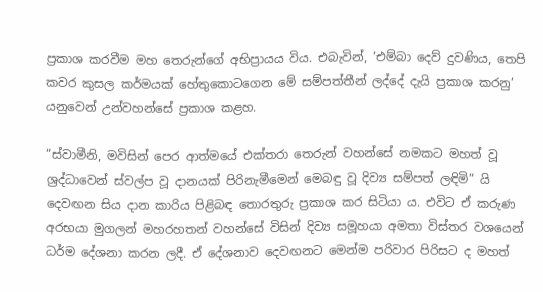ප්‍රකාශ කරවීම මහ තෙරුන්ගේ අභිප්‍රායය විය. එබැවින්, ‘එම්බා දෙව් දුවණිය, තෙපි කවර කුසල කර්මයක් හේතුකොටගෙන මේ සම්පත්තීන් ලද්දේ දැයි ප්‍රකාශ කරනු’ යනුවෙන් උන්වහන්සේ ප්‍රකාශ කළහ.

“ස්වාමීනි, මවිසින් පෙර ආත්මයේ එක්තරා තෙරුන් වහන්සේ නමකට මහත් වූ ශ්‍රද්ධාවෙන් ස්වල්ප වූ දානයක් පිරිනැමීමෙන් මෙබඳු වූ දිව්‍ය සම්පත් ලඳිමි” යි දෙවඟන සිය දාන කාරිය පිළිබඳ තොරතුරු ප්‍රකාශ කර සිටියා ය. එවිට ඒ කරුණ අරභයා මුගලන් මහරහතන් වහන්සේ විසින් දිව්‍ය සමූහයා අමතා විස්තර වශයෙන් ධර්ම දේශනා කරන ලදී. ඒ දේශනාව දෙවඟනට මෙන්ම පරිවාර පිරිසට ද මහත්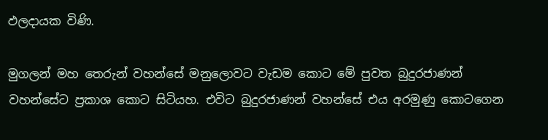ඵලදායක විණි.

මුගලන් මහ තෙරුන් වහන්සේ මනුලොවට වැඩම කොට මේ පුවත බුදුරජාණන් වහන්සේට ප්‍රකාශ කොට සිටියහ. එවිට බුදුරජාණන් වහන්සේ එය අරමුණු කොටගෙන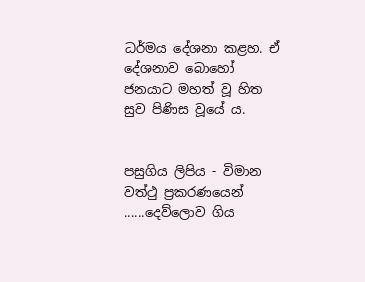ධර්මය දේශනා කළහ. ඒ දේශනාව බොහෝ ජනයාට මහත් වූ හිත සුව පිණිස වූයේ ය.


පසුගිය ලිපිය - විමාන වත්ථු ප්‍රකරණයෙන් ......දෙව්ලොව ගිය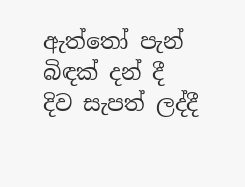ඇත්තෝ පැන් බිඳක් දන් දී දිව සැපත් ලද්දී